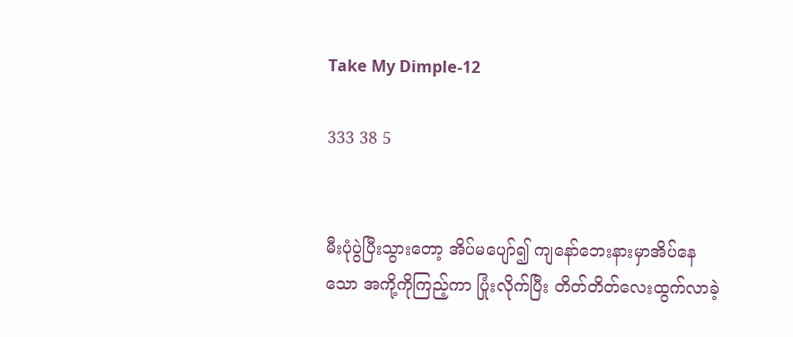Take My Dimple-12

333 38 5


မီးပုံပွဲပြီးသွားတော့ အိပ်မပျော်၍ ကျနော်ဘေးနားမှာအိပ်နေသော အကို့ကိုကြည့်ကာ ပြုံးလိုက်ပြီး တိတ်တိတ်လေးထွက်လာခဲ့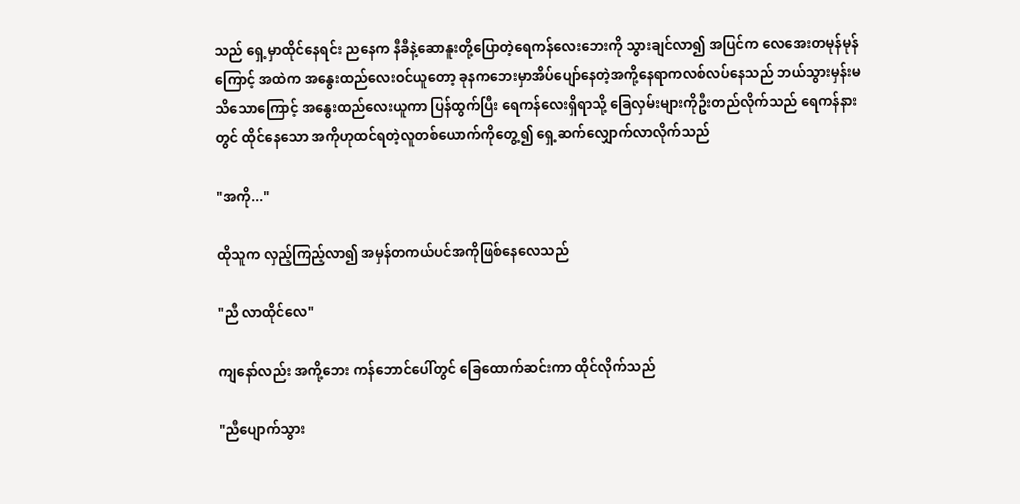သည် ရှေ့မှာထိုင်နေရင်း ညနေက နီခီနဲ့ဆောနူးတို့ပြောတဲ့ရေကန်လေးဘေးကို သွားချင်လာ၍ အပြင်က လေအေးတမုန်မုန်ကြောင့် အထဲက အနွေးထည်လေးဝင်ယူတော့ ခုနကဘေးမှာအိပ်ပျော်နေတဲ့အကို့နေရာကလစ်လပ်နေသည် ဘယ်သွားမှန်းမသိသောကြောင့် အနွေးထည်လေးယူကာ ပြန်ထွက်ပြီး ရေကန်လေးရှိရာသို့ ခြေလှမ်းများကိုဦးတည်လိုက်သည် ရေကန်နားတွင် ထိုင်နေသော အကိုဟုထင်ရတဲ့လူတစ်ယောက်ကိုတွေ့၍ ရှေ့ဆက်လျှောက်လာလိုက်သည်

"အကို..."

ထိုသူက လှည့်ကြည့်လာ၍ အမှန်တကယ်ပင်အကိုဖြစ်နေလေသည်

"ညီ လာထိုင်လေ"

ကျနော်လည်း အကို့ဘေး ကန်ဘောင်ပေါ်တွင် ခြေထောက်ဆင်းကာ ထိုင်လိုက်သည်

"ညီပျောက်သွား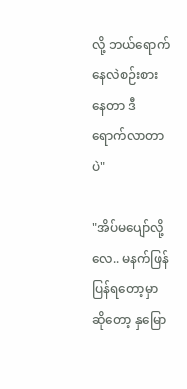လို့ ဘယ်ရောက်နေလဲစဉ်းစားနေတာ ဒီရောက်လာတာပဲ"

"အိပ်မပျော်လို့လေ.. မနက်ဖြန်ပြန်ရတော့မှာဆိုတော့ နှမြော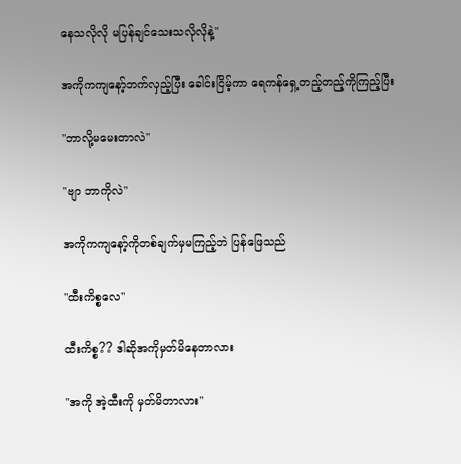နေသလိုလို မပြန်ချင်သေးသလိုလိုနဲ့"

အကိုကကျနော့်ဘက်လှည့်ပြီး ခေါင်းငြိမ့်ကာ ရေကန်ရှေ့တည့်တည့်ကိုကြည့်ပြီး

"ဘာလို့မမေးတာလဲ"

"ဗျာ ဘာကိုလဲ"

အကိုကကျနော့်ကိုတစ်ချက်မှမကြည့်ဘဲ ပြန်ဖြေသည်

"ထီးကိစ္စလေ"

ထီးကိစ္စ?? ဒါဆိုအကိုမှတ်မိနေတာလား

"အကို အဲ့ထီးကို မှတ်မိတာလား"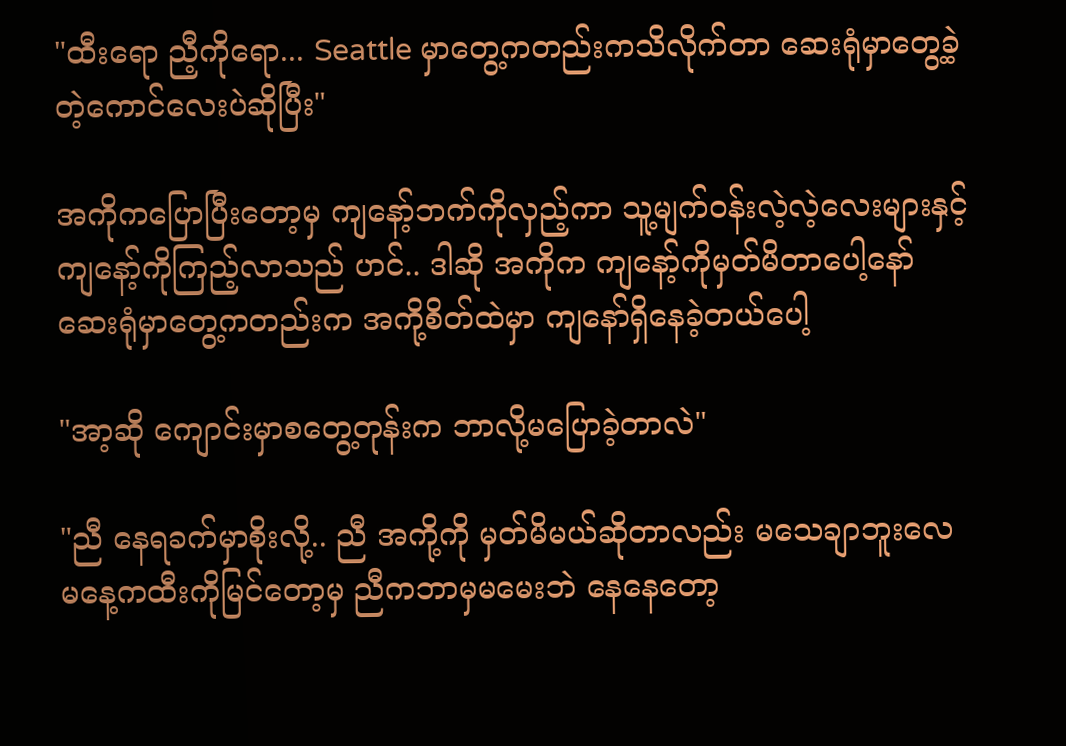"ထီးရော ညီ့ကိုရော... Seattle မှာတွေ့ကတည်းကသိလိုက်တာ ဆေးရုံမှာတွေ့ခဲ့တဲ့ကောင်လေးပဲဆိုပြီး"

အကိုကပြောပြီးတော့မှ ကျနော့်ဘက်ကိုလှည့်ကာ သူ့မျက်ဝန်းလဲ့လဲ့လေးများနှင့် ကျနော့်ကိုကြည့်လာသည် ဟင်.. ဒါဆို အကိုက ကျနော့်ကိုမှတ်မိတာပေါ့နော် ဆေးရုံမှာတွေ့ကတည်းက အကို့စိတ်ထဲမှာ ကျနော်ရှိနေခဲ့တယ်ပေါ့

"အာ့ဆို ကျောင်းမှာစတွေ့တုန်းက ဘာလို့မပြောခဲ့တာလဲ"

"ညီ နေရခက်မှာစိုးလို့.. ညီ အကို့ကို မှတ်မိမယ်ဆိုတာလည်း မသေချာဘူးလေ မနေ့ကထီးကိုမြင်တော့မှ ညီကဘာမှမမေးဘဲ နေနေတော့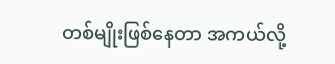တစ်မျိုးဖြစ်နေတာ အကယ်လို့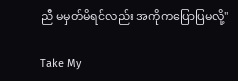ညီ မမှတ်မိရင်လည်း အကိုကပြောပြမလို့"

Take My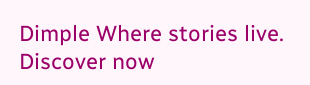Dimple Where stories live. Discover now